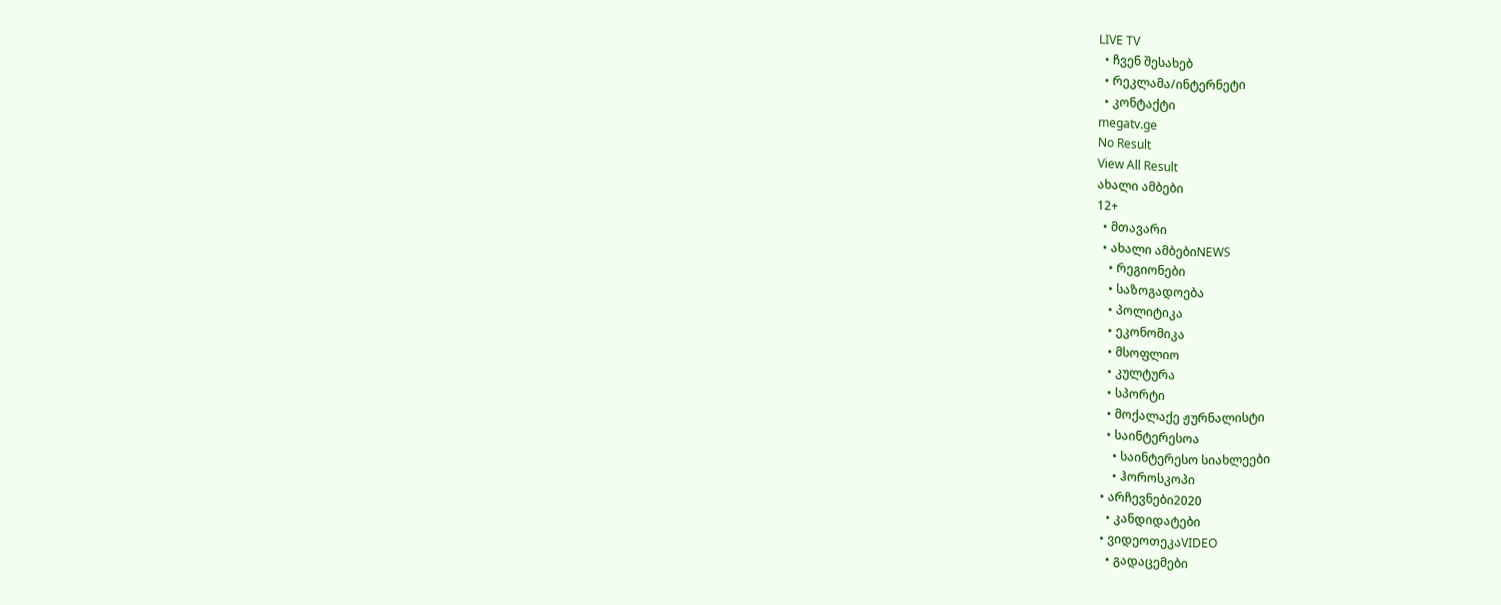LIVE TV
  • ჩვენ შესახებ
  • რეკლამა/ინტერნეტი
  • კონტაქტი
megatv.ge
No Result
View All Result
ახალი ამბები
12+
  • მთავარი
  • ახალი ამბებიNEWS
    • რეგიონები
    • საზოგადოება
    • პოლიტიკა
    • ეკონომიკა
    • მსოფლიო
    • კულტურა
    • სპორტი
    • მოქალაქე ჟურნალისტი
    • საინტერესოა
      • საინტერესო სიახლეები
      • ჰოროსკოპი
  • არჩევნები2020
    • კანდიდატები
  • ვიდეოთეკაVIDEO
    • გადაცემები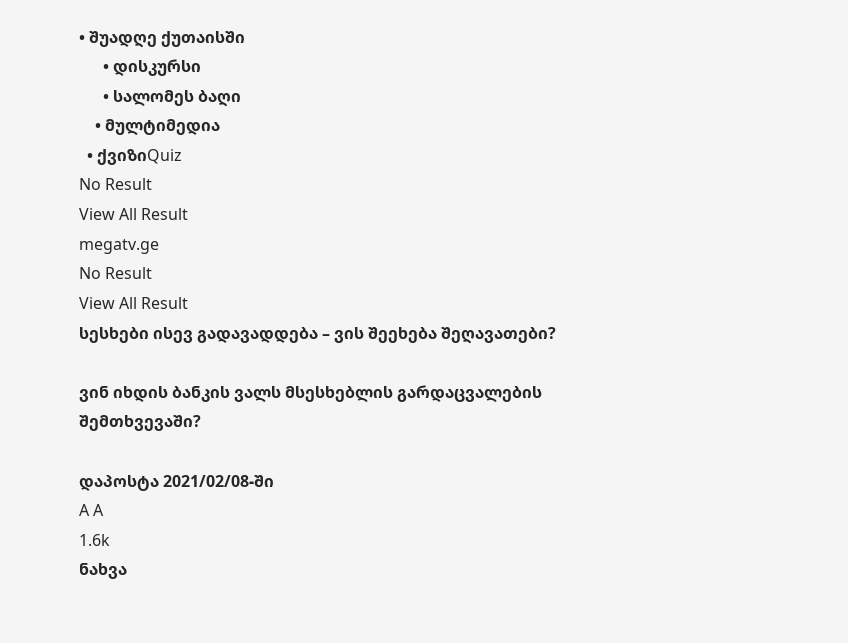• შუადღე ქუთაისში
      • დისკურსი
      • სალომეს ბაღი
    • მულტიმედია
  • ქვიზიQuiz
No Result
View All Result
megatv.ge
No Result
View All Result
სესხები ისევ გადავადდება – ვის შეეხება შეღავათები?

ვინ იხდის ბანკის ვალს მსესხებლის გარდაცვალების შემთხვევაში?

დაპოსტა 2021/02/08-ში
A A
1.6k
ნახვა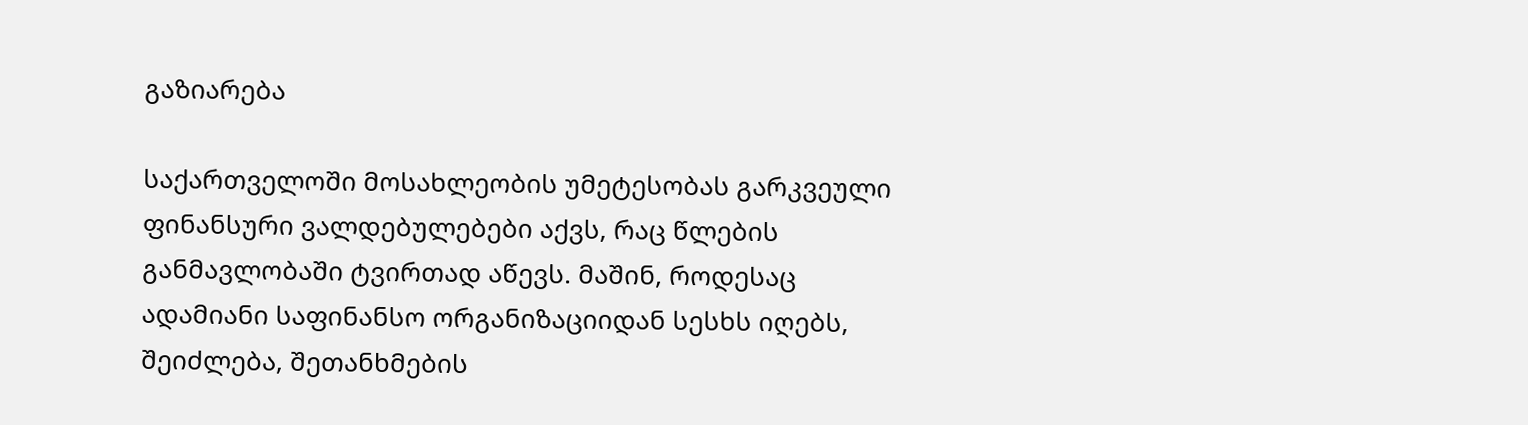გაზიარება

საქართველოში მოსახლეობის უმეტესობას გარკვეული ფინანსური ვალდებულებები აქვს, რაც წლების განმავლობაში ტვირთად აწევს. მაშინ, როდესაც ადამიანი საფინანსო ორგანიზაციიდან სესხს იღებს, შეიძლება, შეთანხმების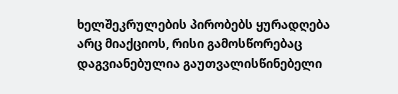ხელშეკრულების პირობებს ყურადღება არც მიაქციოს, რისი გამოსწორებაც დაგვიანებულია გაუთვალისწინებელი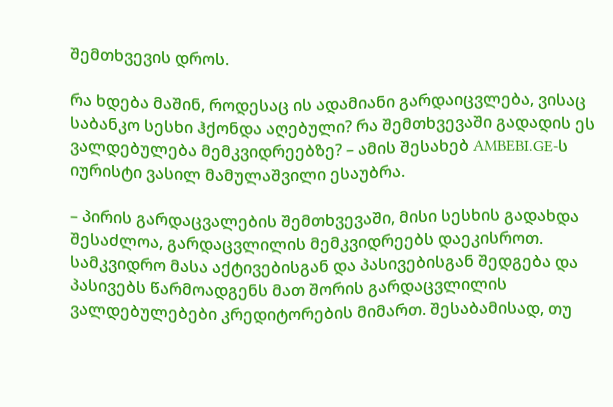შემთხვევის დროს.

რა ხდება მაშინ, როდესაც ის ადამიანი გარდაიცვლება, ვისაც საბანკო სესხი ჰქონდა აღებული? რა შემთხვევაში გადადის ეს ვალდებულება მემკვიდრეებზე? – ამის შესახებ AMBEBI.GE-ს იურისტი ვასილ მამულაშვილი ესაუბრა.

– პირის გარდაცვალების შემთხვევაში, მისი სესხის გადახდა შესაძლოა, გარდაცვლილის მემკვიდრეებს დაეკისროთ. სამკვიდრო მასა აქტივებისგან და პასივებისგან შედგება და პასივებს წარმოადგენს მათ შორის გარდაცვლილის ვალდებულებები კრედიტორების მიმართ. შესაბამისად, თუ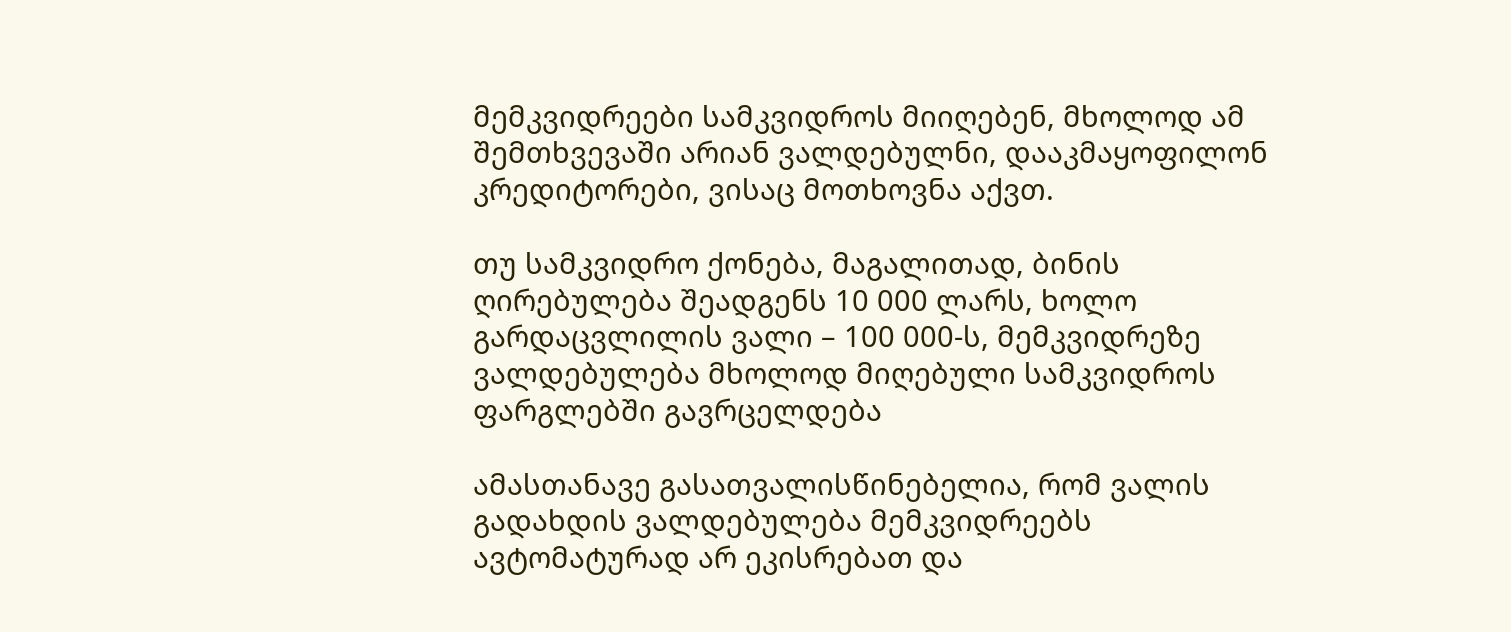მემკვიდრეები სამკვიდროს მიიღებენ, მხოლოდ ამ შემთხვევაში არიან ვალდებულნი, დააკმაყოფილონ კრედიტორები, ვისაც მოთხოვნა აქვთ.

თუ სამკვიდრო ქონება, მაგალითად, ბინის ღირებულება შეადგენს 10 000 ლარს, ხოლო გარდაცვლილის ვალი – 100 000-ს, მემკვიდრეზე ვალდებულება მხოლოდ მიღებული სამკვიდროს ფარგლებში გავრცელდება

ამასთანავე გასათვალისწინებელია, რომ ვალის გადახდის ვალდებულება მემკვიდრეებს ავტომატურად არ ეკისრებათ და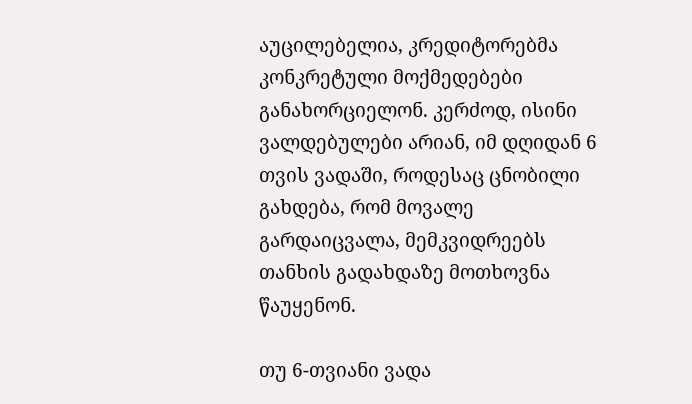აუცილებელია, კრედიტორებმა კონკრეტული მოქმედებები განახორციელონ. კერძოდ, ისინი ვალდებულები არიან, იმ დღიდან 6 თვის ვადაში, როდესაც ცნობილი გახდება, რომ მოვალე გარდაიცვალა, მემკვიდრეებს თანხის გადახდაზე მოთხოვნა წაუყენონ.

თუ 6-თვიანი ვადა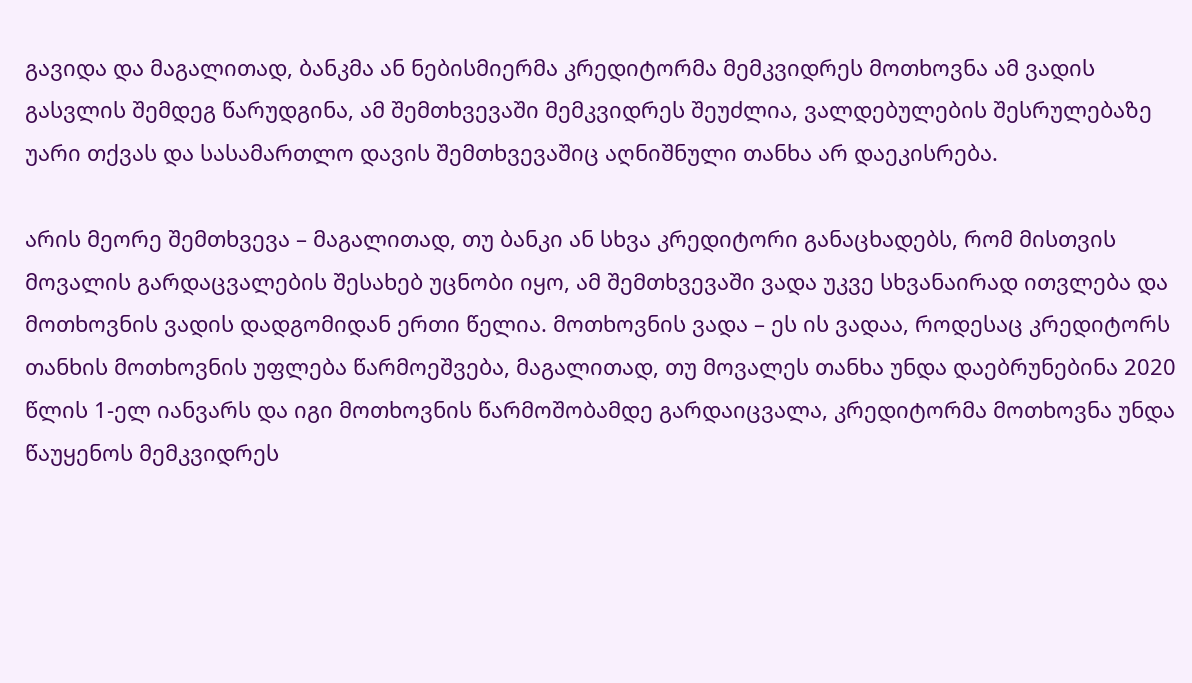გავიდა და მაგალითად, ბანკმა ან ნებისმიერმა კრედიტორმა მემკვიდრეს მოთხოვნა ამ ვადის გასვლის შემდეგ წარუდგინა, ამ შემთხვევაში მემკვიდრეს შეუძლია, ვალდებულების შესრულებაზე უარი თქვას და სასამართლო დავის შემთხვევაშიც აღნიშნული თანხა არ დაეკისრება.

არის მეორე შემთხვევა – მაგალითად, თუ ბანკი ან სხვა კრედიტორი განაცხადებს, რომ მისთვის მოვალის გარდაცვალების შესახებ უცნობი იყო, ამ შემთხვევაში ვადა უკვე სხვანაირად ითვლება და მოთხოვნის ვადის დადგომიდან ერთი წელია. მოთხოვნის ვადა – ეს ის ვადაა, როდესაც კრედიტორს თანხის მოთხოვნის უფლება წარმოეშვება, მაგალითად, თუ მოვალეს თანხა უნდა დაებრუნებინა 2020 წლის 1-ელ იანვარს და იგი მოთხოვნის წარმოშობამდე გარდაიცვალა, კრედიტორმა მოთხოვნა უნდა წაუყენოს მემკვიდრეს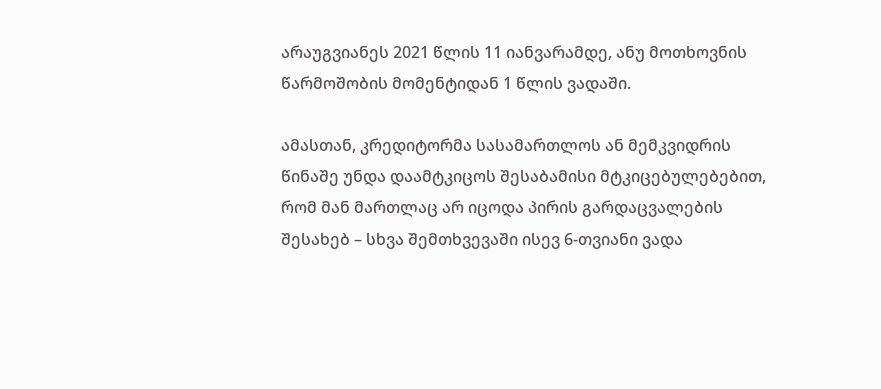არაუგვიანეს 2021 წლის 11 იანვარამდე, ანუ მოთხოვნის წარმოშობის მომენტიდან 1 წლის ვადაში.

ამასთან, კრედიტორმა სასამართლოს ან მემკვიდრის წინაშე უნდა დაამტკიცოს შესაბამისი მტკიცებულებებით, რომ მან მართლაც არ იცოდა პირის გარდაცვალების შესახებ – სხვა შემთხვევაში ისევ 6-თვიანი ვადა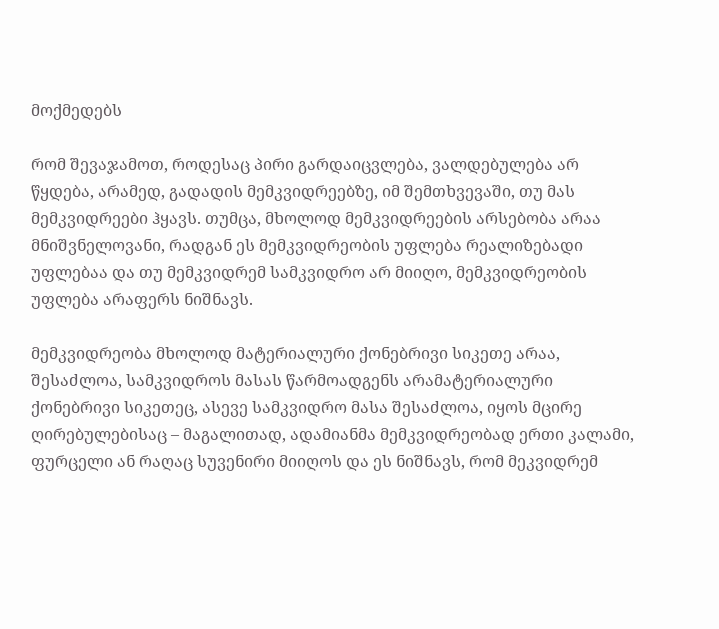მოქმედებს

რომ შევაჯამოთ, როდესაც პირი გარდაიცვლება, ვალდებულება არ წყდება, არამედ, გადადის მემკვიდრეებზე, იმ შემთხვევაში, თუ მას მემკვიდრეები ჰყავს. თუმცა, მხოლოდ მემკვიდრეების არსებობა არაა მნიშვნელოვანი, რადგან ეს მემკვიდრეობის უფლება რეალიზებადი უფლებაა და თუ მემკვიდრემ სამკვიდრო არ მიიღო, მემკვიდრეობის უფლება არაფერს ნიშნავს.

მემკვიდრეობა მხოლოდ მატერიალური ქონებრივი სიკეთე არაა, შესაძლოა, სამკვიდროს მასას წარმოადგენს არამატერიალური ქონებრივი სიკეთეც, ასევე სამკვიდრო მასა შესაძლოა, იყოს მცირე ღირებულებისაც – მაგალითად, ადამიანმა მემკვიდრეობად ერთი კალამი, ფურცელი ან რაღაც სუვენირი მიიღოს და ეს ნიშნავს, რომ მეკვიდრემ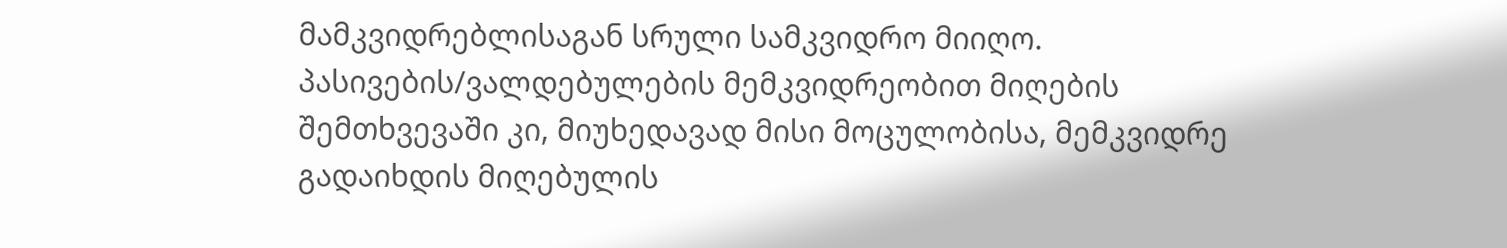მამკვიდრებლისაგან სრული სამკვიდრო მიიღო. პასივების/ვალდებულების მემკვიდრეობით მიღების შემთხვევაში კი, მიუხედავად მისი მოცულობისა, მემკვიდრე გადაიხდის მიღებულის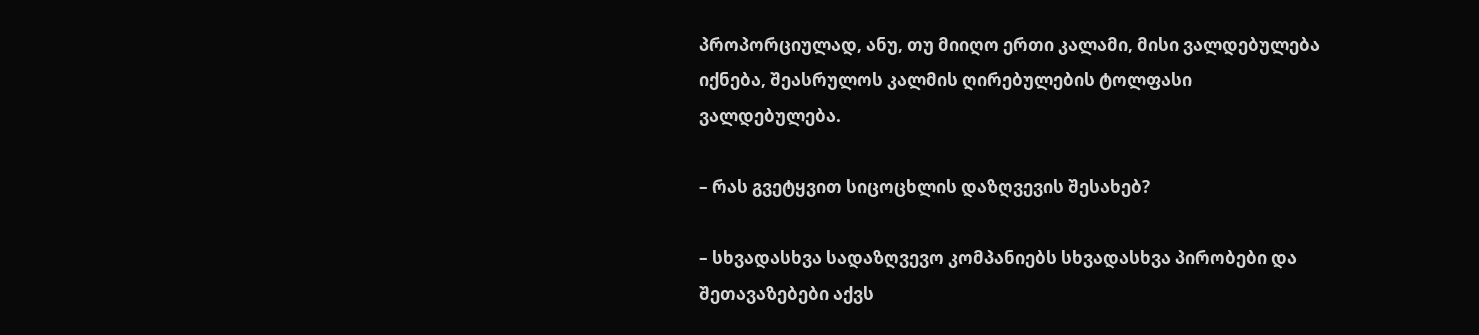პროპორციულად, ანუ, თუ მიიღო ერთი კალამი, მისი ვალდებულება იქნება, შეასრულოს კალმის ღირებულების ტოლფასი ვალდებულება.

– რას გვეტყვით სიცოცხლის დაზღვევის შესახებ?

– სხვადასხვა სადაზღვევო კომპანიებს სხვადასხვა პირობები და შეთავაზებები აქვს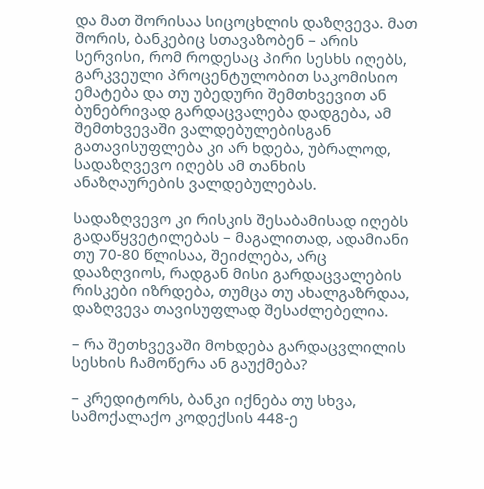და მათ შორისაა სიცოცხლის დაზღვევა. მათ შორის, ბანკებიც სთავაზობენ – არის სერვისი, რომ როდესაც პირი სესხს იღებს, გარკვეული პროცენტულობით საკომისიო ემატება და თუ უბედური შემთხვევით ან ბუნებრივად გარდაცვალება დადგება, ამ შემთხვევაში ვალდებულებისგან გათავისუფლება კი არ ხდება, უბრალოდ, სადაზღვევო იღებს ამ თანხის ანაზღაურების ვალდებულებას.

სადაზღვევო კი რისკის შესაბამისად იღებს გადაწყვეტილებას – მაგალითად, ადამიანი თუ 70-80 წლისაა, შეიძლება, არც დააზღვიოს, რადგან მისი გარდაცვალების რისკები იზრდება, თუმცა თუ ახალგაზრდაა, დაზღვევა თავისუფლად შესაძლებელია.

– რა შეთხვევაში მოხდება გარდაცვლილის სესხის ჩამოწერა ან გაუქმება?

– კრედიტორს, ბანკი იქნება თუ სხვა, სამოქალაქო კოდექსის 448-ე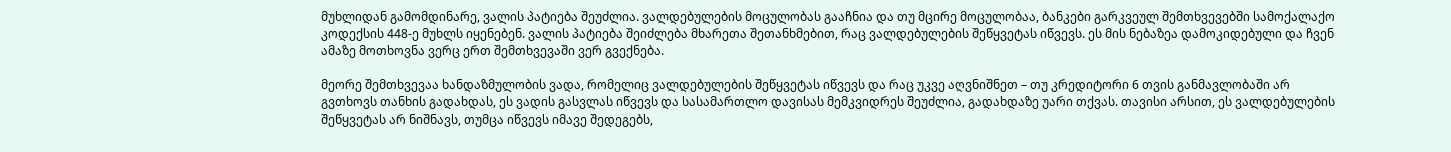მუხლიდან გამომდინარე, ვალის პატიება შეუძლია. ვალდებულების მოცულობას გააჩნია და თუ მცირე მოცულობაა, ბანკები გარკვეულ შემთხვევებში სამოქალაქო კოდექსის 448-ე მუხლს იყენებენ. ვალის პატიება შეიძლება მხარეთა შეთანხმებით, რაც ვალდებულების შეწყვეტას იწვევს. ეს მის ნებაზეა დამოკიდებული და ჩვენ ამაზე მოთხოვნა ვერც ერთ შემთხვევაში ვერ გვექნება.

მეორე შემთხვევაა ხანდაზმულობის ვადა, რომელიც ვალდებულების შეწყვეტას იწვევს და რაც უკვე აღვნიშნეთ – თუ კრედიტორი 6 თვის განმავლობაში არ გვთხოვს თანხის გადახდას, ეს ვადის გასვლას იწვევს და სასამართლო დავისას მემკვიდრეს შეუძლია, გადახდაზე უარი თქვას. თავისი არსით, ეს ვალდებულების შეწყვეტას არ ნიშნავს, თუმცა იწვევს იმავე შედეგებს,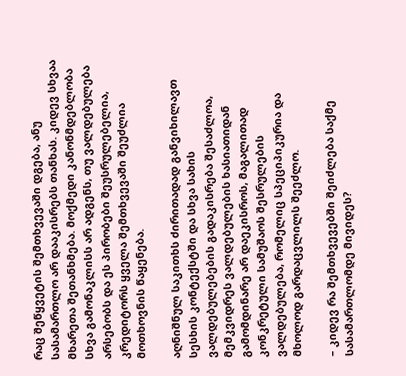რაც შეწყვეტის შემთხვევაში დგება, ანუ სასამართლო არ დააკისრებს თანხას. კიდევ სხვაა მხარეთა შეთანხმება. მოქმედი კანონმდებლობა სხვა გამონაკლისს არ ადგენს, თუ ვალდებულება არსებობს და ეს პირობები შეუსრულებელია, კრედიტორს ყველა შემთხვევაში შეუძლია მოთხოვნის წაყენება.

აღნიშნულ საკითხს ძირითადად განვიხილავთ სესხის კონტექსტში და სხვა სახის ვალდებულებების გადაკისრება შესაძლოა, მემკვიდრეს ვალდებულების ხასიათიდან გამომდინარე არ დაეკისროს, მაგალითად კონკრეტული სამუშაოს შესრულების ვალდებულება, რომელიც სპეციპიკურია და მხოლოდ გარდაცვლილს შეეძლო.

– კიდევ რა შემთხვევებში შეიძლება საქმე სასამართლომდე მივიდეს?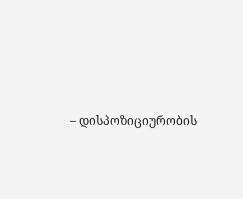– დისპოზიციურობის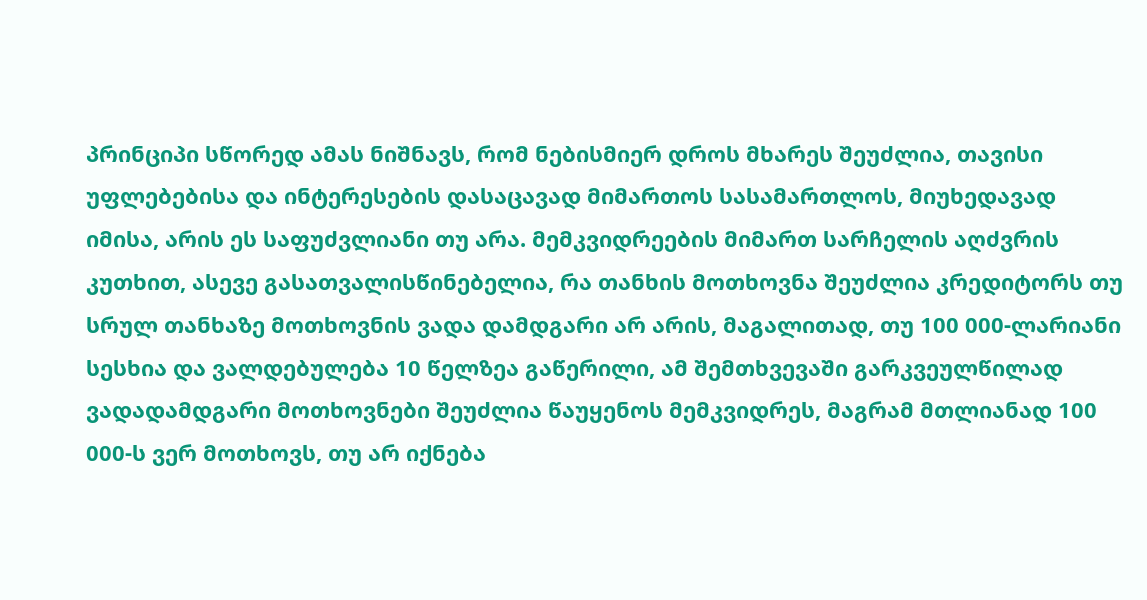პრინციპი სწორედ ამას ნიშნავს, რომ ნებისმიერ დროს მხარეს შეუძლია, თავისი უფლებებისა და ინტერესების დასაცავად მიმართოს სასამართლოს, მიუხედავად იმისა, არის ეს საფუძვლიანი თუ არა. მემკვიდრეების მიმართ სარჩელის აღძვრის კუთხით, ასევე გასათვალისწინებელია, რა თანხის მოთხოვნა შეუძლია კრედიტორს თუ სრულ თანხაზე მოთხოვნის ვადა დამდგარი არ არის, მაგალითად, თუ 100 000-ლარიანი სესხია და ვალდებულება 10 წელზეა გაწერილი, ამ შემთხვევაში გარკვეულწილად ვადადამდგარი მოთხოვნები შეუძლია წაუყენოს მემკვიდრეს, მაგრამ მთლიანად 100 000-ს ვერ მოთხოვს, თუ არ იქნება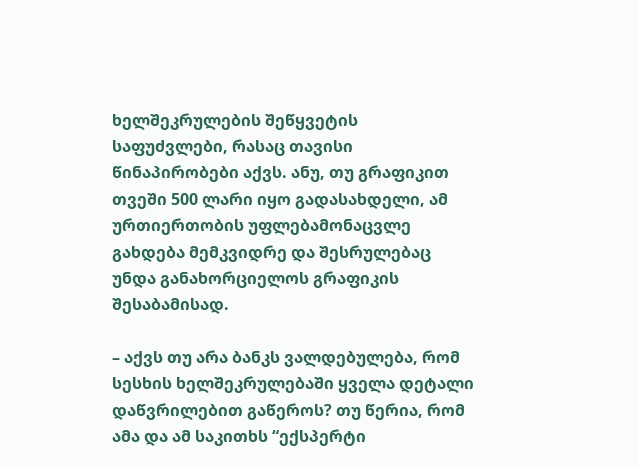ხელშეკრულების შეწყვეტის საფუძვლები, რასაც თავისი წინაპირობები აქვს. ანუ, თუ გრაფიკით თვეში 500 ლარი იყო გადასახდელი, ამ ურთიერთობის უფლებამონაცვლე გახდება მემკვიდრე და შესრულებაც უნდა განახორციელოს გრაფიკის შესაბამისად.

– აქვს თუ არა ბანკს ვალდებულება, რომ სესხის ხელშეკრულებაში ყველა დეტალი დაწვრილებით გაწეროს? თუ წერია, რომ ამა და ამ საკითხს “ექსპერტი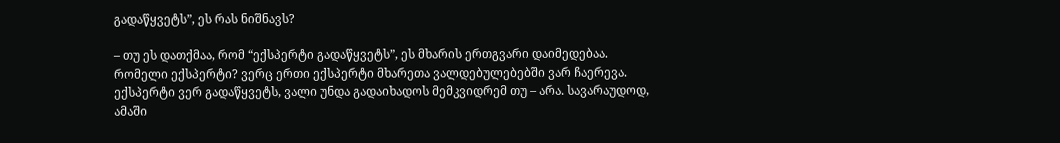გადაწყვეტს”, ეს რას ნიშნავს?

– თუ ეს დათქმაა, რომ “ექსპერტი გადაწყვეტს”, ეს მხარის ერთგვარი დაიმედებაა. რომელი ექსპერტი? ვერც ერთი ექსპერტი მხარეთა ვალდებულებებში ვარ ჩაერევა. ექსპერტი ვერ გადაწყვეტს, ვალი უნდა გადაიხადოს მემკვიდრემ თუ – არა. სავარაუდოდ, ამაში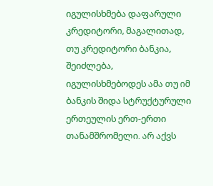იგულისხმება დაფარული კრედიტორი, მაგალითად, თუ კრედიტორი ბანკია, შეიძლება, იგულისხმებოდეს ამა თუ იმ ბანკის შიდა სტრუქტურული ერთეულის ერთ-ერთი თანამშრომელი. არ აქვს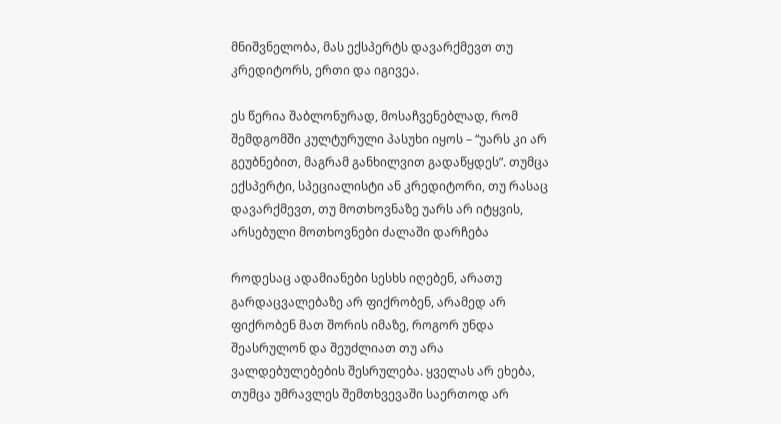მნიშვნელობა, მას ექსპერტს დავარქმევთ თუ კრედიტორს, ერთი და იგივეა.

ეს წერია შაბლონურად, მოსაჩვენებლად, რომ შემდგომში კულტურული პასუხი იყოს – “უარს კი არ გეუბნებით, მაგრამ განხილვით გადაწყდეს”. თუმცა ექსპერტი, სპეციალისტი ან კრედიტორი, თუ რასაც დავარქმევთ, თუ მოთხოვნაზე უარს არ იტყვის, არსებული მოთხოვნები ძალაში დარჩება

როდესაც ადამიანები სესხს იღებენ, არათუ გარდაცვალებაზე არ ფიქრობენ, არამედ არ ფიქრობენ მათ შორის იმაზე, როგორ უნდა შეასრულონ და შეუძლიათ თუ არა ვალდებულებების შესრულება. ყველას არ ეხება, თუმცა უმრავლეს შემთხვევაში საერთოდ არ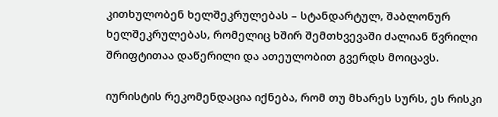კითხულობენ ხელშეკრულებას – სტანდარტულ, შაბლონურ ხელშეკრულებას, რომელიც ხშირ შემთხვევაში ძალიან წვრილი შრიფტითაა დაწერილი და ათეულობით გვერდს მოიცავს.

იურისტის რეკომენდაცია იქნება, რომ თუ მხარეს სურს, ეს რისკი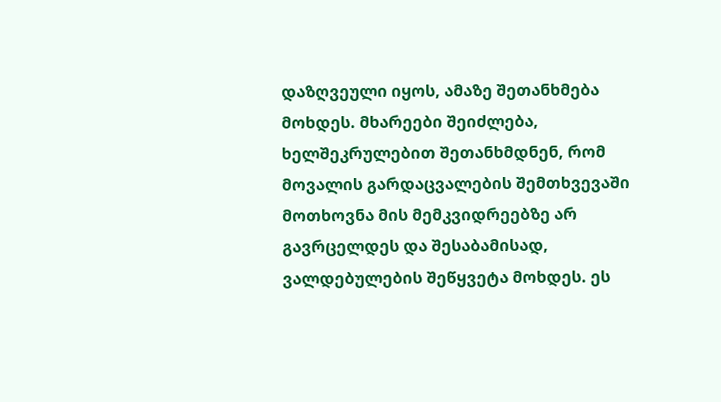დაზღვეული იყოს, ამაზე შეთანხმება მოხდეს. მხარეები შეიძლება, ხელშეკრულებით შეთანხმდნენ, რომ მოვალის გარდაცვალების შემთხვევაში მოთხოვნა მის მემკვიდრეებზე არ გავრცელდეს და შესაბამისად, ვალდებულების შეწყვეტა მოხდეს. ეს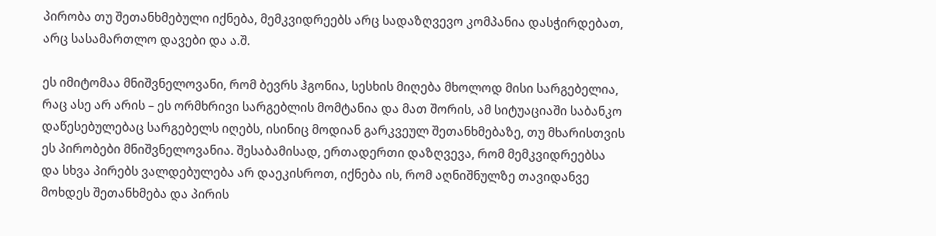პირობა თუ შეთანხმებული იქნება, მემკვიდრეებს არც სადაზღვევო კომპანია დასჭირდებათ, არც სასამართლო დავები და ა.შ.

ეს იმიტომაა მნიშვნელოვანი, რომ ბევრს ჰგონია, სესხის მიღება მხოლოდ მისი სარგებელია, რაც ასე არ არის – ეს ორმხრივი სარგებლის მომტანია და მათ შორის, ამ სიტუაციაში საბანკო დაწესებულებაც სარგებელს იღებს, ისინიც მოდიან გარკვეულ შეთანხმებაზე, თუ მხარისთვის ეს პირობები მნიშვნელოვანია. შესაბამისად, ერთადერთი დაზღვევა, რომ მემკვიდრეებსა და სხვა პირებს ვალდებულება არ დაეკისროთ, იქნება ის, რომ აღნიშნულზე თავიდანვე მოხდეს შეთანხმება და პირის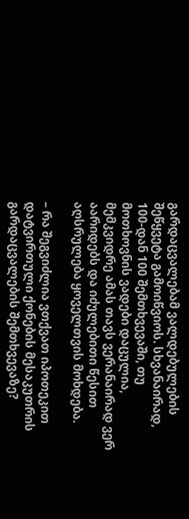გარდაცვალებამ ვალდებულების შეწყვეტა გამოიწვიოს. სხვანაირად, 100-დან 100 შემთხვევაში, თუ მოთხოვნის ვადები დაცულია, მემკვიდრე ამას თავს ვერანაირად ვერ აარიდებს და იძულებითი წესით აღსრულება ყოველთვის მოხდება.

– რა შეგვიძლია ვთქვათ იპოთეკით დატვირთული ქონების მესაკუთრის გარდაცვალების შემთხვევაზე?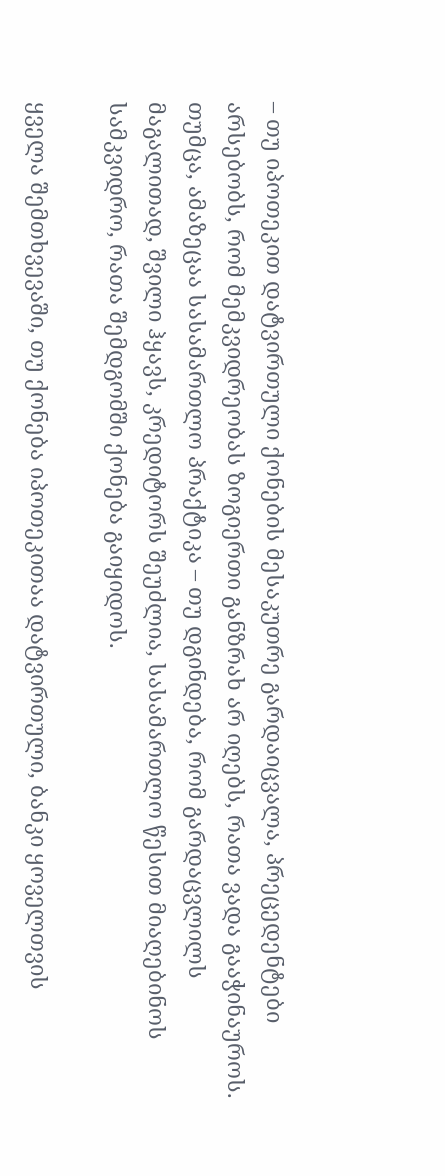– თუ იპოთეკით დატვირთული ქონების მესაკუთრე გარდაიცვალა, პრეცედენტები არსებობს, რომ მემკვიდრეობას ზოგიერთი განზრახ არ იღებს, რათა ვადა გააჭინაუროს. თუმცა, ამაზეცაა სასამართლო პრაქტიკა – თუ დგინდება, რომ გარდაცვლილს მაგალითად, შვილი ჰყავს, კრედიტორს შეუძლია, სასამართლო წესით მიაღებინოს სამკვიდრო, რათა შემდგომში ქონება გაიყიდოს.

ყველა შემთხვევაში, თუ ქონება იპოთეკითაა დატვირთული, ბანკი ყოველთვის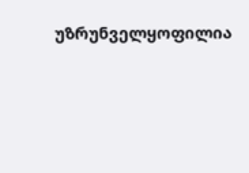უზრუნველყოფილია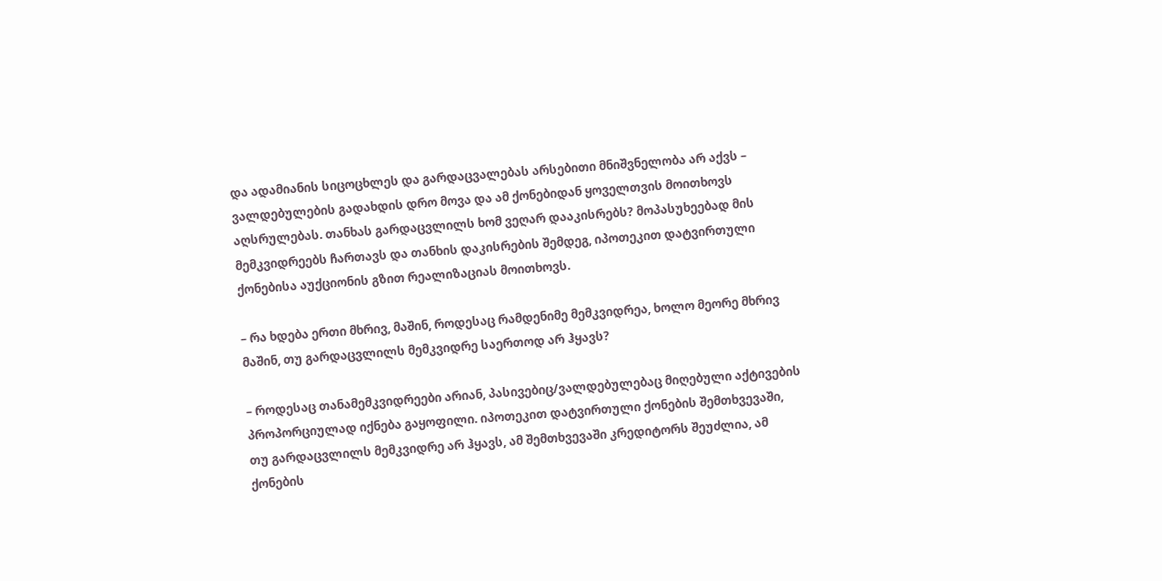და ადამიანის სიცოცხლეს და გარდაცვალებას არსებითი მნიშვნელობა არ აქვს – ვალდებულების გადახდის დრო მოვა და ამ ქონებიდან ყოველთვის მოითხოვს აღსრულებას. თანხას გარდაცვლილს ხომ ვეღარ დააკისრებს? მოპასუხეებად მის მემკვიდრეებს ჩართავს და თანხის დაკისრების შემდეგ, იპოთეკით დატვირთული ქონებისა აუქციონის გზით რეალიზაციას მოითხოვს.

– რა ხდება ერთი მხრივ, მაშინ, როდესაც რამდენიმე მემკვიდრეა, ხოლო მეორე მხრივ მაშინ, თუ გარდაცვლილს მემკვიდრე საერთოდ არ ჰყავს?

– როდესაც თანამემკვიდრეები არიან, პასივებიც/ვალდებულებაც მიღებული აქტივების პროპორციულად იქნება გაყოფილი. იპოთეკით დატვირთული ქონების შემთხვევაში, თუ გარდაცვლილს მემკვიდრე არ ჰყავს, ამ შემთხვევაში კრედიტორს შეუძლია, ამ ქონების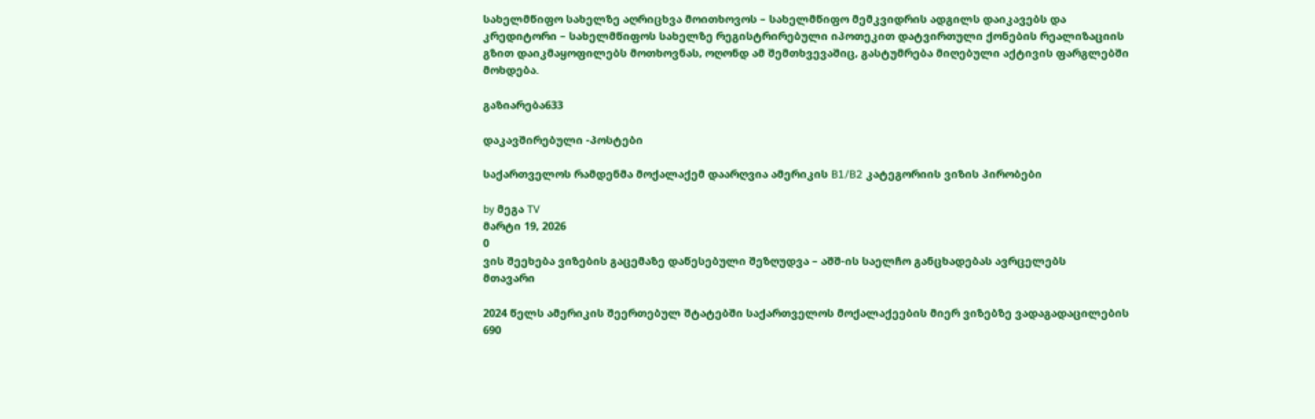სახელმწიფო სახელზე აღრიცხვა მოითხოვოს – სახელმწიფო მემკვიდრის ადგილს დაიკავებს და კრედიტორი – სახელმწიფოს სახელზე რეგისტრირებული იპოთეკით დატვირთული ქონების რეალიზაციის გზით დაიკმაყოფილებს მოთხოვნას, ოღონდ ამ შემთხვევაშიც, გასტუმრება მიღებული აქტივის ფარგლებში მოხდება.

გაზიარება633

დაკავშირებული -პოსტები

საქართველოს რამდენმა მოქალაქემ დაარღვია ამერიკის B1/B2 კატეგორიის ვიზის პირობები

by მეგა TV
მარტი 19, 2026
0
ვის შეეხება ვიზების გაცემაზე დაწესებული შეზღუდვა – აშშ-ის საელჩო განცხადებას ავრცელებს
მთავარი

2024 წელს ამერიკის შეერთებულ შტატებში საქართველოს მოქალაქეების მიერ ვიზებზე ვადაგადაცილების 690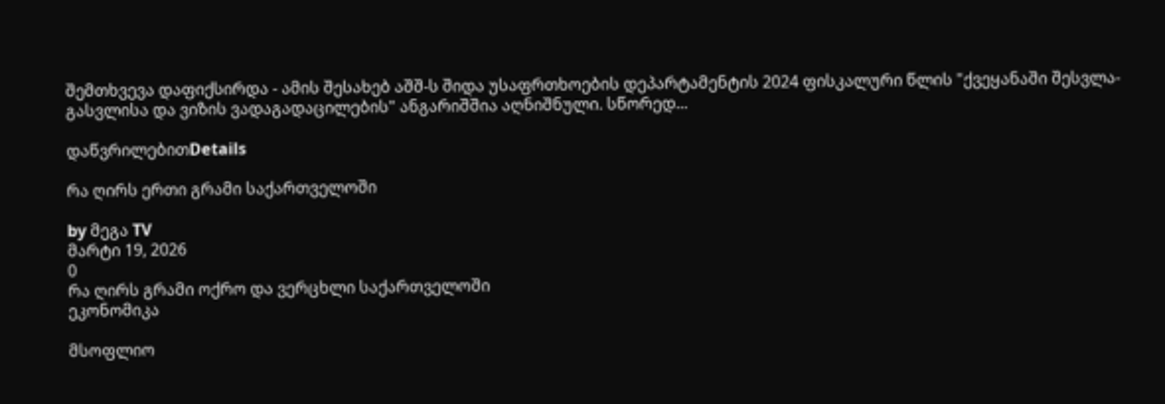შემთხვევა დაფიქსირდა - ამის შესახებ აშშ-ს შიდა უსაფრთხოების დეპარტამენტის 2024 ფისკალური წლის "ქვეყანაში შესვლა-გასვლისა და ვიზის ვადაგადაცილების" ანგარიშშია აღნიშნული. სწორედ...

დაწვრილებითDetails

რა ღირს ერთი გრამი საქართველოში

by მეგა TV
მარტი 19, 2026
0
რა ღირს გრამი ოქრო და ვერცხლი საქართველოში
ეკონომიკა

მსოფლიო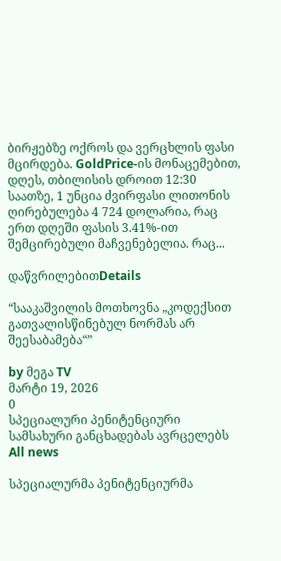ბირჟებზე ოქროს და ვერცხლის ფასი მცირდება. GoldPrice-ის მონაცემებით, დღეს, თბილისის დროით 12:30 საათზე, 1 უნცია ძვირფასი ლითონის ღირებულება 4 724 დოლარია, რაც ერთ დღეში ფასის 3.41%-ით შემცირებული მაჩვენებელია. რაც...

დაწვრილებითDetails

“სააკაშვილის მოთხოვნა „კოდექსით გათვალისწინებულ ნორმას არ შეესაბამება“”

by მეგა TV
მარტი 19, 2026
0
სპეციალური პენიტენციური სამსახური განცხადებას ავრცელებს
All news

სპეციალურმა პენიტენციურმა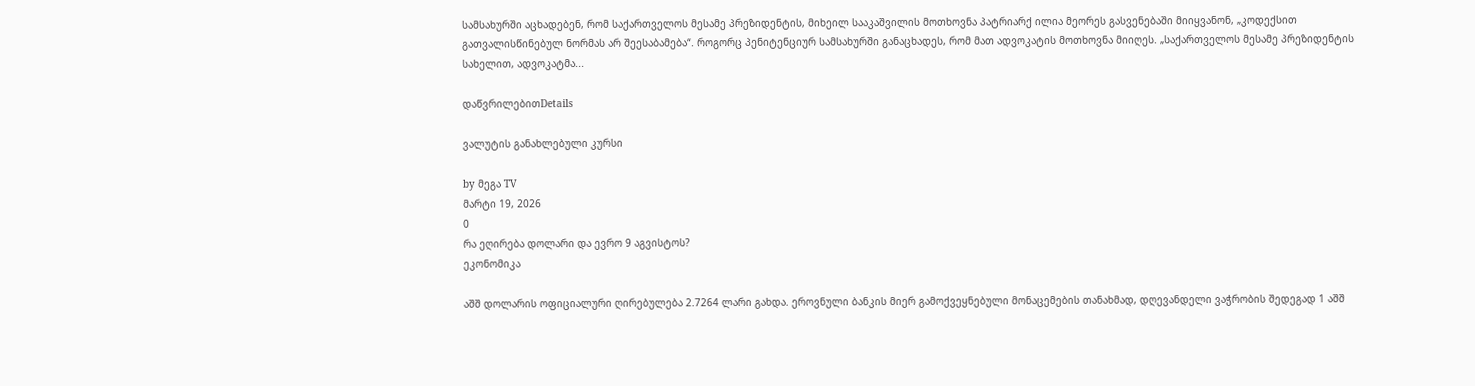სამსახურში აცხადებენ, რომ საქართველოს მესამე პრეზიდენტის, მიხეილ სააკაშვილის მოთხოვნა პატრიარქ ილია მეორეს გასვენებაში მიიყვანონ, „კოდექსით გათვალისწინებულ ნორმას არ შეესაბამება“. როგორც პენიტენციურ სამსახურში განაცხადეს, რომ მათ ადვოკატის მოთხოვნა მიიღეს. „საქართველოს მესამე პრეზიდენტის სახელით, ადვოკატმა...

დაწვრილებითDetails

ვალუტის განახლებული კურსი

by მეგა TV
მარტი 19, 2026
0
რა ეღირება დოლარი და ევრო 9 აგვისტოს?
ეკონომიკა

აშშ დოლარის ოფიციალური ღირებულება 2.7264 ლარი გახდა. ეროვნული ბანკის მიერ გამოქვეყნებული მონაცემების თანახმად, დღევანდელი ვაჭრობის შედეგად 1 აშშ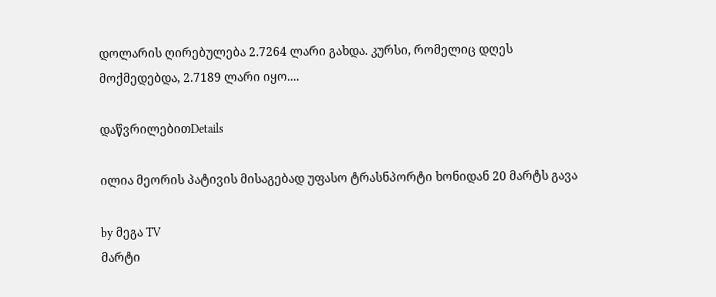დოლარის ღირებულება 2.7264 ლარი გახდა. კურსი, რომელიც დღეს მოქმედებდა, 2.7189 ლარი იყო....

დაწვრილებითDetails

ილია მეორის პატივის მისაგებად უფასო ტრასნპორტი ხონიდან 20 მარტს გავა

by მეგა TV
მარტი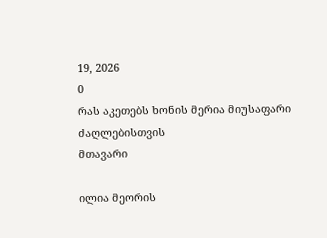19, 2026
0
რას აკეთებს ხონის მერია მიუსაფარი ძაღლებისთვის
მთავარი

ილია მეორის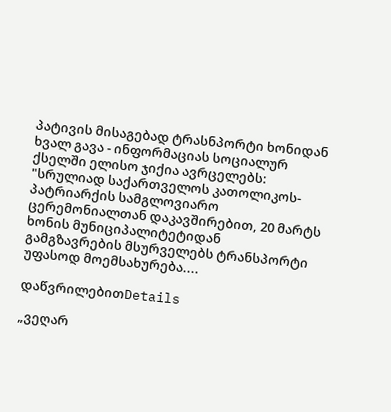პატივის მისაგებად ტრასნპორტი ხონიდან ხვალ გავა - ინფორმაციას სოციალურ ქსელში ელისო ჯიქია ავრცელებს: "სრულიად საქართველოს კათოლიკოს-პატრიარქის სამგლოვიარო ცერემონიალთან დაკავშირებით, 20 მარტს ხონის მუნიციპალიტეტიდან გამგზავრების მსურველებს ტრანსპორტი უფასოდ მოემსახურება....

დაწვრილებითDetails

„ვეღარ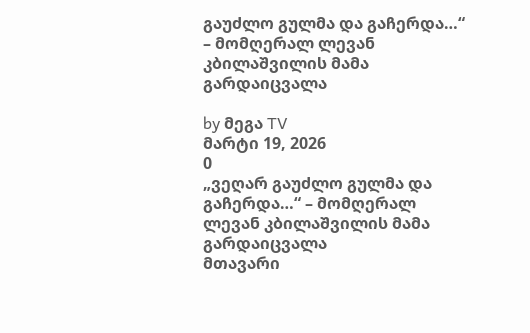გაუძლო გულმა და გაჩერდა…“ – მომღერალ ლევან კბილაშვილის მამა გარდაიცვალა

by მეგა TV
მარტი 19, 2026
0
„ვეღარ გაუძლო გულმა და გაჩერდა…“ – მომღერალ ლევან კბილაშვილის მამა გარდაიცვალა
მთავარი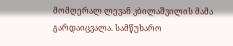მომღერალ ლევან კბილაშვილის მამა გარდაიცვალა. სამწუხარო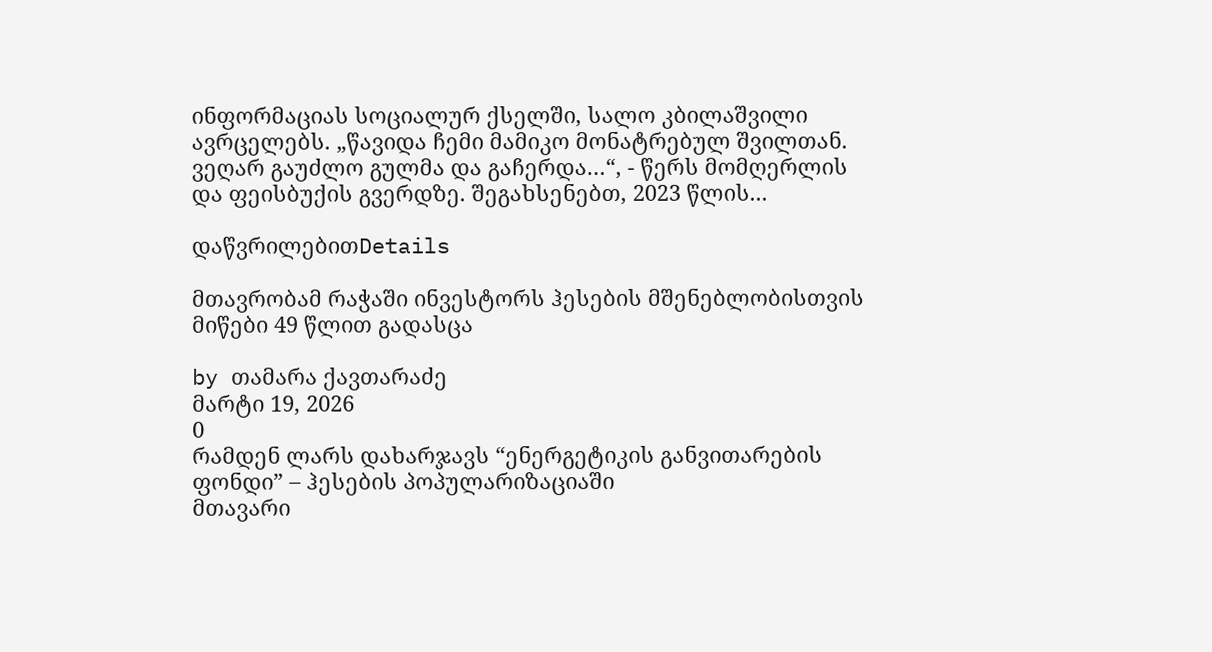ინფორმაციას სოციალურ ქსელში, სალო კბილაშვილი ავრცელებს. „წავიდა ჩემი მამიკო მონატრებულ შვილთან. ვეღარ გაუძლო გულმა და გაჩერდა…“, - წერს მომღერლის და ფეისბუქის გვერდზე. შეგახსენებთ, 2023 წლის...

დაწვრილებითDetails

მთავრობამ რაჭაში ინვესტორს ჰესების მშენებლობისთვის მიწები 49 წლით გადასცა

by თამარა ქავთარაძე
მარტი 19, 2026
0
რამდენ ლარს დახარჯავს “ენერგეტიკის განვითარების ფონდი” – ჰესების პოპულარიზაციაში
მთავარი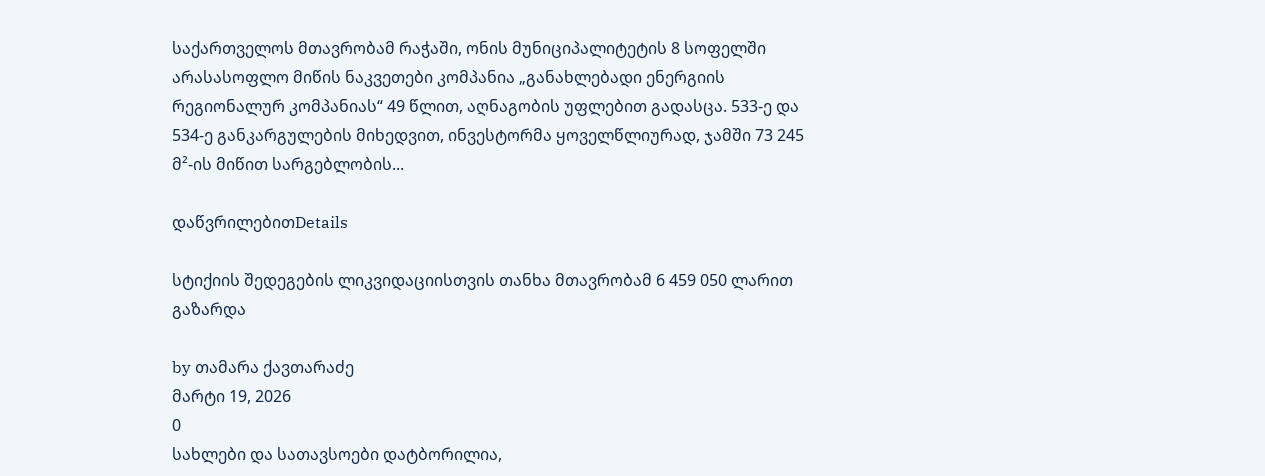საქართველოს მთავრობამ რაჭაში, ონის მუნიციპალიტეტის 8 სოფელში არასასოფლო მიწის ნაკვეთები კომპანია „განახლებადი ენერგიის რეგიონალურ კომპანიას“ 49 წლით, აღნაგობის უფლებით გადასცა. 533-ე და 534-ე განკარგულების მიხედვით, ინვესტორმა ყოველწლიურად, ჯამში 73 245 მ²-ის მიწით სარგებლობის...

დაწვრილებითDetails

სტიქიის შედეგების ლიკვიდაციისთვის თანხა მთავრობამ 6 459 050 ლარით გაზარდა

by თამარა ქავთარაძე
მარტი 19, 2026
0
სახლები და სათავსოები დატბორილია,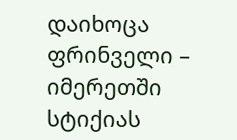დაიხოცა ფრინველი – იმერეთში სტიქიას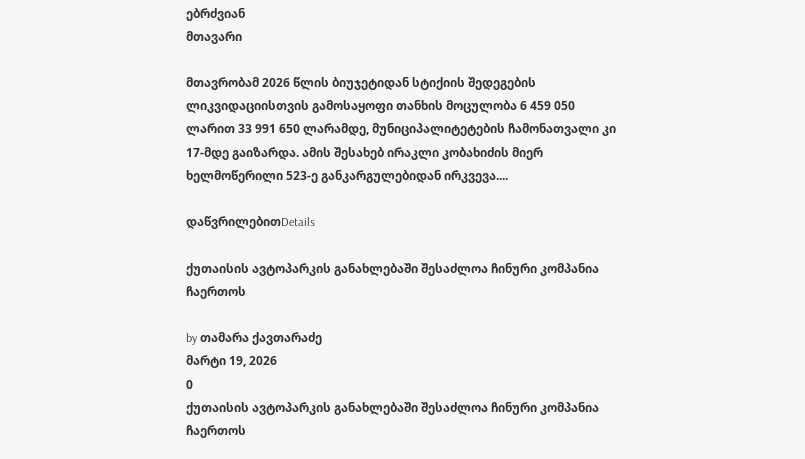ებრძვიან
მთავარი

მთავრობამ 2026 წლის ბიუჯეტიდან სტიქიის შედეგების ლიკვიდაციისთვის გამოსაყოფი თანხის მოცულობა 6 459 050 ლარით 33 991 650 ლარამდე, მუნიციპალიტეტების ჩამონათვალი კი 17-მდე გაიზარდა. ამის შესახებ ირაკლი კობახიძის მიერ ხელმოწერილი 523-ე განკარგულებიდან ირკვევა....

დაწვრილებითDetails

ქუთაისის ავტოპარკის განახლებაში შესაძლოა ჩინური კომპანია ჩაერთოს

by თამარა ქავთარაძე
მარტი 19, 2026
0
ქუთაისის ავტოპარკის განახლებაში შესაძლოა ჩინური კომპანია ჩაერთოს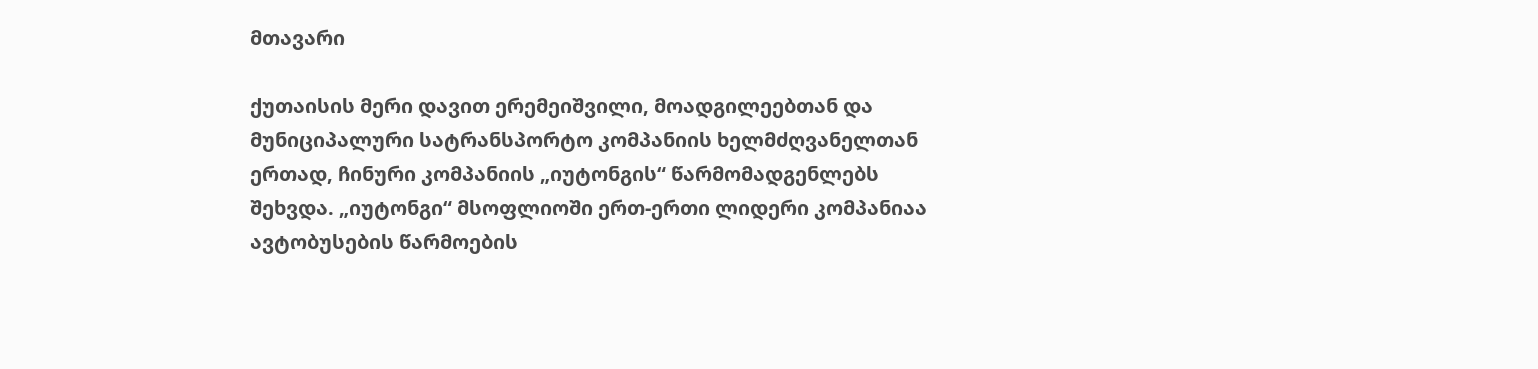მთავარი

ქუთაისის მერი დავით ერემეიშვილი, მოადგილეებთან და მუნიციპალური სატრანსპორტო კომპანიის ხელმძღვანელთან ერთად, ჩინური კომპანიის „იუტონგის“ წარმომადგენლებს შეხვდა. „იუტონგი“ მსოფლიოში ერთ-ერთი ლიდერი კომპანიაა ავტობუსების წარმოების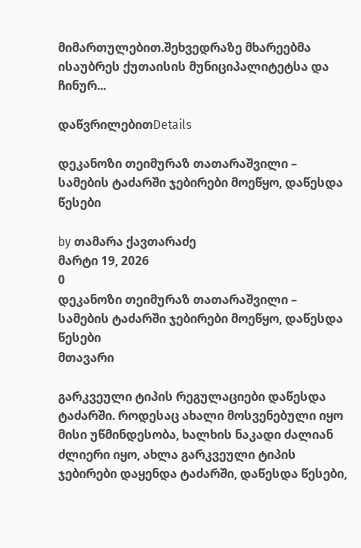მიმართულებით.შეხვედრაზე მხარეებმა ისაუბრეს ქუთაისის მუნიციპალიტეტსა და ჩინურ...

დაწვრილებითDetails

დეკანოზი თეიმურაზ თათარაშვილი – სამების ტაძარში ჯებირები მოეწყო, დაწესდა წესები

by თამარა ქავთარაძე
მარტი 19, 2026
0
დეკანოზი თეიმურაზ თათარაშვილი – სამების ტაძარში ჯებირები მოეწყო, დაწესდა წესები
მთავარი

გარკვეული ტიპის რეგულაციები დაწესდა ტაძარში. როდესაც ახალი მოსვენებული იყო მისი უწმინდესობა, ხალხის ნაკადი ძალიან ძლიერი იყო, ახლა გარკვეული ტიპის ჯებირები დაყენდა ტაძარში, დაწესდა წესები,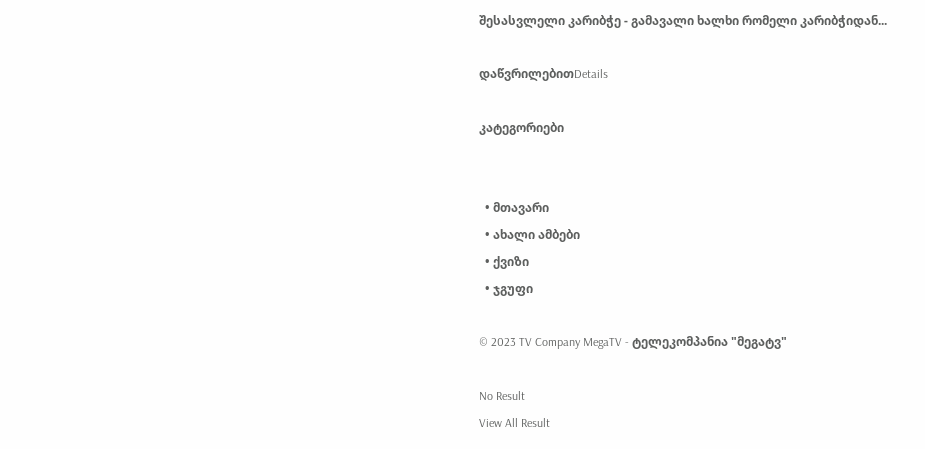შესასვლელი კარიბჭე - გამავალი ხალხი რომელი კარიბჭიდან...

დაწვრილებითDetails

კატეგორიები


  • მთავარი
  • ახალი ამბები
  • ქვიზი
  • ჯგუფი

© 2023 TV Company MegaTV - ტელეკომპანია "მეგატვ"

No Result
View All Result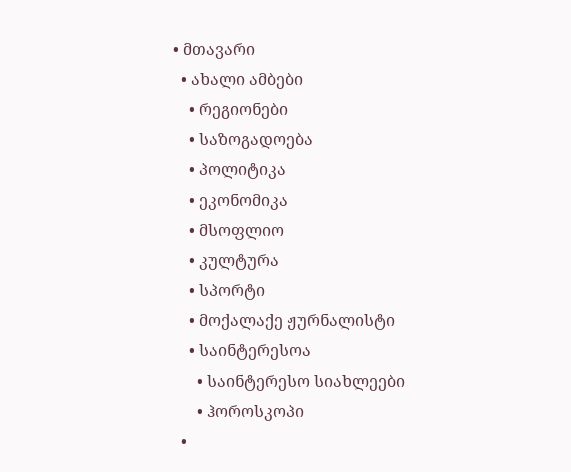• მთავარი
  • ახალი ამბები
    • რეგიონები
    • საზოგადოება
    • პოლიტიკა
    • ეკონომიკა
    • მსოფლიო
    • კულტურა
    • სპორტი
    • მოქალაქე ჟურნალისტი
    • საინტერესოა
      • საინტერესო სიახლეები
      • ჰოროსკოპი
  •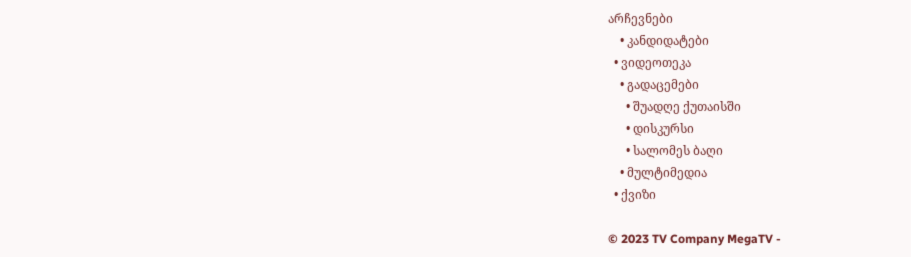არჩევნები
    • კანდიდატები
  • ვიდეოთეკა
    • გადაცემები
      • შუადღე ქუთაისში
      • დისკურსი
      • სალომეს ბაღი
    • მულტიმედია
  • ქვიზი

© 2023 TV Company MegaTV -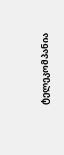ტელეკომპანია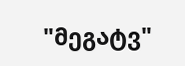"მეგატვ"